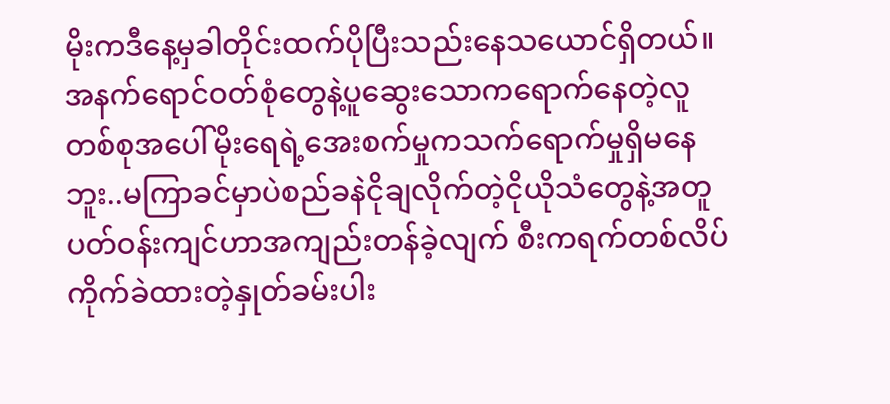မိုးကဒီနေ့မှခါတိုင်းထက်ပိုပြီးသည်းနေသယောင်ရှိတယ်။
အနက်ရောင်ဝတ်စုံတွေနဲ့ပူဆွေးသောကရောက်နေတဲ့လူတစ်စုအပေါ်မိုးရေရဲ့အေးစက်မှုကသက်ရောက်မှုရှိမနေဘူး..မကြာခင်မှာပဲစည်ခနဲငိုချလိုက်တဲ့ငိုယိုသံတွေနဲ့အတူပတ်ဝန်းကျင်ဟာအကျည်းတန်ခဲ့လျက် စီးကရက်တစ်လိပ်ကိုက်ခဲထားတဲ့နှုတ်ခမ်းပါး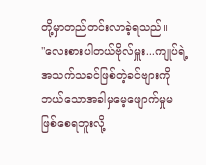တို့မှာတည်တင်းလာခဲ့ရသည်။
"လေးစားပါတယ်ဗိုလ်မှူး...ကျုပ်ရဲ့အသက်သခင်ဖြစ်တဲ့ခင်ဗျားကိုဘယ်သောအခါမှမေ့ဖျောက်မှုမဖြစ်စေရဘူးလို့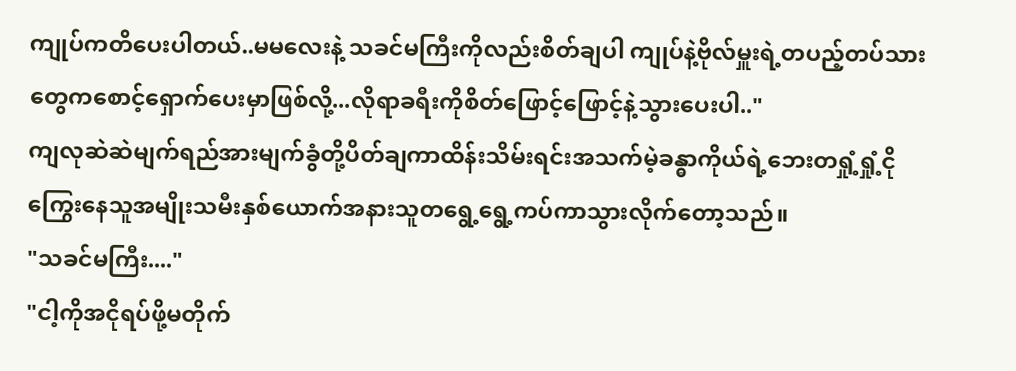ကျုပ်ကတိပေးပါတယ်..မမလေးနဲ့ သခင်မကြီးကိုလည်းစိတ်ချပါ ကျုပ်နဲ့ဗိုလ်မှူးရဲ့တပည့်တပ်သားတွေကစောင့်ရှောက်ပေးမှာဖြစ်လို့...လိုရာခရီးကိုစိတ်ဖြောင့်ဖြောင့်နဲ့သွားပေးပါ.."
ကျလုဆဲဆဲမျက်ရည်အားမျက်ခွံတို့ပိတ်ချကာထိန်းသိမ်းရင်းအသက်မဲ့ခန္ဓာကိုယ်ရဲ့ဘေးတရှုံ့ရှုံ့ငိုကြွေးနေသူအမျိုးသမီးနှစ်ယောက်အနားသူတရွေ့ရွေ့ကပ်ကာသွားလိုက်တော့သည်။
"သခင်မကြီး...."
"ငါ့ကိုအငိုရပ်ဖို့မတိုက်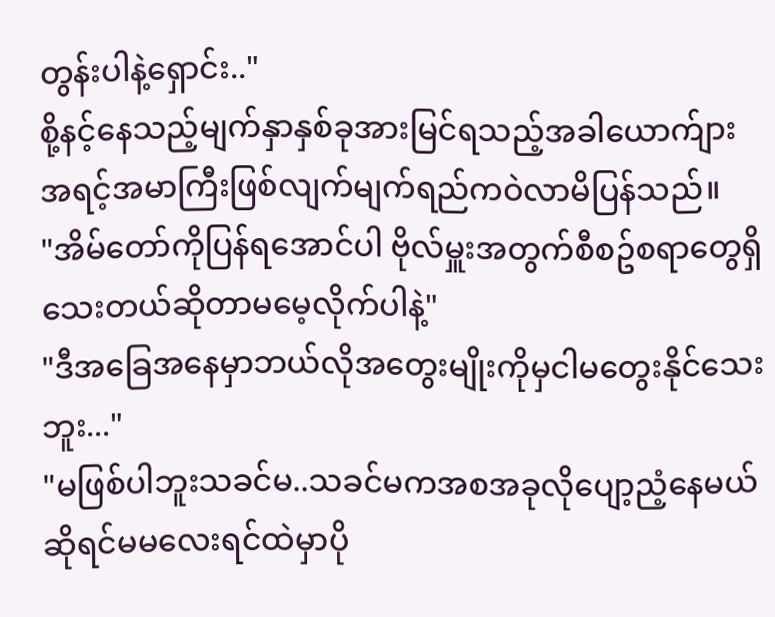တွန်းပါနဲ့ရှောင်း.."
စို့နင့်နေသည့်မျက်နှာနှစ်ခုအားမြင်ရသည့်အခါယောက်ျားအရင့်အမာကြီးဖြစ်လျက်မျက်ရည်ကဝဲလာမိပြန်သည်။
"အိမ်တော်ကိုပြန်ရအောင်ပါ ဗိုလ်မှူးအတွက်စီစဥ်စရာတွေရှိသေးတယ်ဆိုတာမမေ့လိုက်ပါနဲ့"
"ဒီအခြေအနေမှာဘယ်လိုအတွေးမျိုးကိုမှငါမတွေးနိုင်သေးဘူး..."
"မဖြစ်ပါဘူးသခင်မ..သခင်မကအစအခုလိုပျော့ညံ့နေမယ်ဆိုရင်မမလေးရင်ထဲမှာပို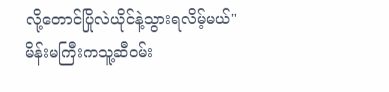လို့တောင်ပြိုလဲယိုင်နဲ့သွားရလိမ့်မယ်"
မိန်းမကြီးကသူ့ဆီဝမ်း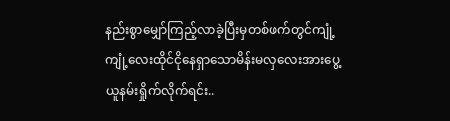နည်းစွာမျှော်ကြည့်လာခဲ့ပြီးမှတစ်ဖက်တွင်ကျုံ့ကျုံ့လေးထိုင်ငိုနေရှာသောမိန်းမလှလေးအားပွေ့ယူနမ်းရှိုက်လိုက်ရင်း..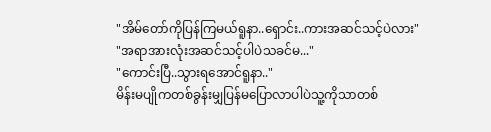"အိမ်တော်ကိုပြန်ကြမယ်ရူနာ..ရှောင်း..ကားအဆင်သင့်ပဲလား"
"အရာအားလုံးအဆင်သင့်ပါပဲသခင်မ..."
"ကောင်းပြီ..သွားရအောင်ရူနာ.."
မိန်းမပျိုကတစ်ခွန်းမျှပြန်မပြောလာပါပဲသူ့ကိုသာတစ်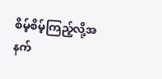စိမ့်စိမ့်ကြည့်လို့အနက်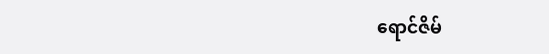ရောင်ဇိမ်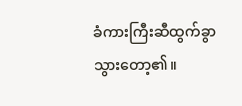ခံကားကြီးဆီထွက်ခွာသွားတော့၏။